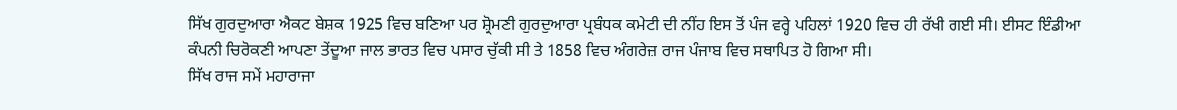ਸਿੱਖ ਗੁਰਦੁਆਰਾ ਐਕਟ ਬੇਸ਼ਕ 1925 ਵਿਚ ਬਣਿਆ ਪਰ ਸ਼੍ਰੋਮਣੀ ਗੁਰਦੁਆਰਾ ਪ੍ਰਬੰਧਕ ਕਮੇਟੀ ਦੀ ਨੀਂਹ ਇਸ ਤੋਂ ਪੰਜ ਵਰ੍ਹੇ ਪਹਿਲਾਂ 1920 ਵਿਚ ਹੀ ਰੱਖੀ ਗਈ ਸੀ। ਈਸਟ ਇੰਡੀਆ ਕੰਪਨੀ ਚਿਰੋਕਣੀ ਆਪਣਾ ਤੇਂਦੂਆ ਜਾਲ ਭਾਰਤ ਵਿਚ ਪਸਾਰ ਚੁੱਕੀ ਸੀ ਤੇ 1858 ਵਿਚ ਅੰਗਰੇਜ਼ ਰਾਜ ਪੰਜਾਬ ਵਿਚ ਸਥਾਪਿਤ ਹੋ ਗਿਆ ਸੀ।
ਸਿੱਖ ਰਾਜ ਸਮੇਂ ਮਹਾਰਾਜਾ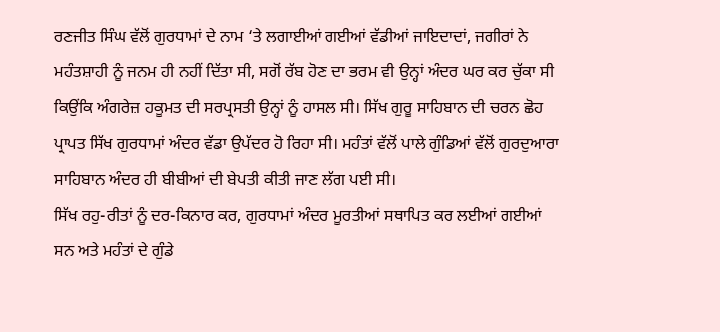ਰਣਜੀਤ ਸਿੰਘ ਵੱਲੋਂ ਗੁਰਧਾਮਾਂ ਦੇ ਨਾਮ ‘ਤੇ ਲਗਾਈਆਂ ਗਈਆਂ ਵੱਡੀਆਂ ਜਾਇਦਾਦਾਂ, ਜਗੀਰਾਂ ਨੇ ਮਹੰਤਸ਼ਾਹੀ ਨੂੰ ਜਨਮ ਹੀ ਨਹੀਂ ਦਿੱਤਾ ਸੀ, ਸਗੋਂ ਰੱਬ ਹੋਣ ਦਾ ਭਰਮ ਵੀ ਉਨ੍ਹਾਂ ਅੰਦਰ ਘਰ ਕਰ ਚੁੱਕਾ ਸੀ ਕਿਉਂਕਿ ਅੰਗਰੇਜ਼ ਹਕੂਮਤ ਦੀ ਸਰਪ੍ਰਸਤੀ ਉਨ੍ਹਾਂ ਨੂੰ ਹਾਸਲ ਸੀ। ਸਿੱਖ ਗੁਰੂ ਸਾਹਿਬਾਨ ਦੀ ਚਰਨ ਛੋਹ ਪ੍ਰਾਪਤ ਸਿੱਖ ਗੁਰਧਾਮਾਂ ਅੰਦਰ ਵੱਡਾ ਉਪੱਦਰ ਹੋ ਰਿਹਾ ਸੀ। ਮਹੰਤਾਂ ਵੱਲੋਂ ਪਾਲੇ ਗੁੰਡਿਆਂ ਵੱਲੋਂ ਗੁਰਦੁਆਰਾ ਸਾਹਿਬਾਨ ਅੰਦਰ ਹੀ ਬੀਬੀਆਂ ਦੀ ਬੇਪਤੀ ਕੀਤੀ ਜਾਣ ਲੱਗ ਪਈ ਸੀ।
ਸਿੱਖ ਰਹੁ-ਰੀਤਾਂ ਨੂੰ ਦਰ-ਕਿਨਾਰ ਕਰ, ਗੁਰਧਾਮਾਂ ਅੰਦਰ ਮੂਰਤੀਆਂ ਸਥਾਪਿਤ ਕਰ ਲਈਆਂ ਗਈਆਂ ਸਨ ਅਤੇ ਮਹੰਤਾਂ ਦੇ ਗੁੰਡੇ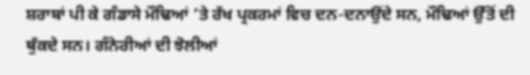ਸ਼ਰਾਬਾਂ ਪੀ ਕੇ ਗੰਡਾਸੇ ਮੌਢਿਆਂ ‘ਤੇ ਰੱਖ ਪ੍ਰਕਰਮਾਂ ਵਿਚ ਦਨ-ਦਨਾਉਂਦੇ ਸਨ, ਮੌਢਿਆਂ ਉੱਤੋਂ ਦੀ ਥੁੱਕਦੇ ਸਨ। ਗੰਨੇਰੀਆਂ ਦੀ ਝੋਲੀਆਂ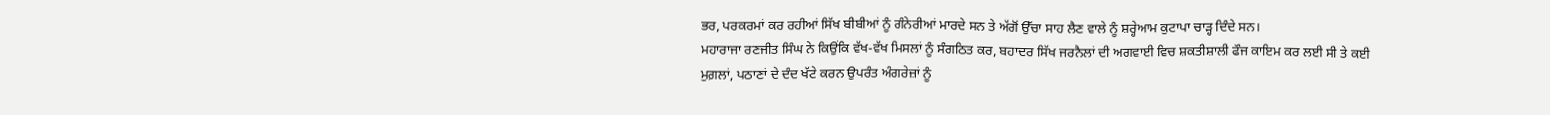ਭਰ, ਪਰਕਰਮਾਂ ਕਰ ਰਹੀਆਂ ਸਿੱਖ ਬੀਬੀਆਂ ਨੂੰ ਗੰਨੇਰੀਆਂ ਮਾਰਦੇ ਸਨ ਤੇ ਅੱਗੋਂ ਉੱਚਾ ਸਾਹ ਲੈਣ ਵਾਲੇ ਨੂੰ ਸ਼ਰ੍ਹੇਆਮ ਕੁਟਾਪਾ ਚਾੜ੍ਹ ਦਿੰਦੇ ਸਨ।
ਮਹਾਰਾਜਾ ਰਣਜੀਤ ਸਿੰਘ ਨੇ ਕਿਉਂਕਿ ਵੱਖ-ਵੱਖ ਮਿਸਲਾਂ ਨੂੰ ਸੰਗਠਿਤ ਕਰ, ਬਹਾਦਰ ਸਿੱਖ ਜਰਨੈਲਾਂ ਦੀ ਅਗਵਾਈ ਵਿਚ ਸ਼ਕਤੀਸ਼ਾਲੀ ਫੌਜ ਕਾਇਮ ਕਰ ਲਈ ਸੀ ਤੇ ਕਈ ਮੁਗ਼ਲਾਂ, ਪਠਾਣਾਂ ਦੇ ਦੰਦ ਖੱਟੇ ਕਰਨ ਉਪਰੰਤ ਅੰਗਰੇਜ਼ਾਂ ਨੂੰ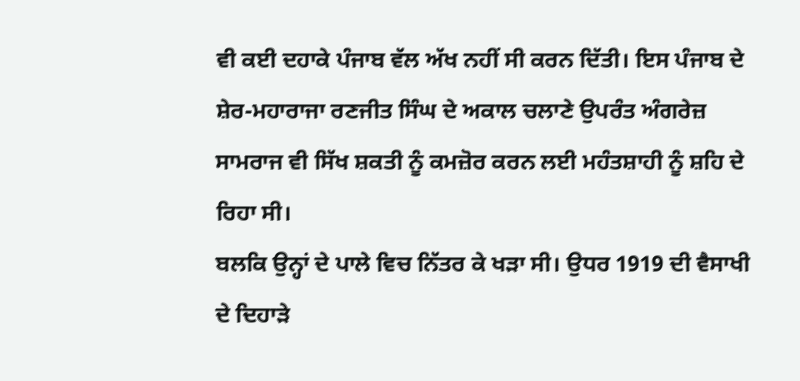ਵੀ ਕਈ ਦਹਾਕੇ ਪੰਜਾਬ ਵੱਲ ਅੱਖ ਨਹੀਂ ਸੀ ਕਰਨ ਦਿੱਤੀ। ਇਸ ਪੰਜਾਬ ਦੇ ਸ਼ੇਰ-ਮਹਾਰਾਜਾ ਰਣਜੀਤ ਸਿੰਘ ਦੇ ਅਕਾਲ ਚਲਾਣੇ ਉਪਰੰਤ ਅੰਗਰੇਜ਼ ਸਾਮਰਾਜ ਵੀ ਸਿੱਖ ਸ਼ਕਤੀ ਨੂੰ ਕਮਜ਼ੋਰ ਕਰਨ ਲਈ ਮਹੰਤਸ਼ਾਹੀ ਨੂੰ ਸ਼ਹਿ ਦੇ ਰਿਹਾ ਸੀ।
ਬਲਕਿ ਉਨ੍ਹਾਂ ਦੇ ਪਾਲੇ ਵਿਚ ਨਿੱਤਰ ਕੇ ਖੜਾ ਸੀ। ਉਧਰ 1919 ਦੀ ਵੈਸਾਖੀ ਦੇ ਦਿਹਾੜੇ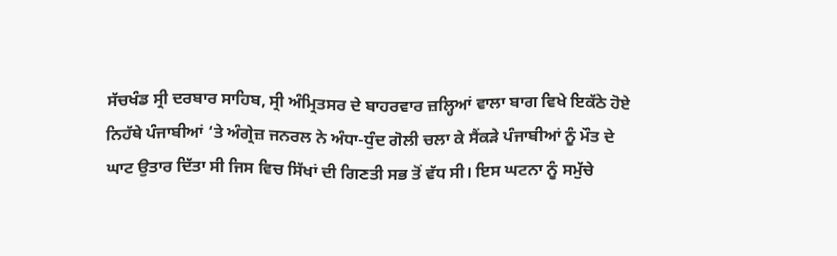ਸੱਚਖੰਡ ਸ੍ਰੀ ਦਰਬਾਰ ਸਾਹਿਬ, ਸ੍ਰੀ ਅੰਮ੍ਰਿਤਸਰ ਦੇ ਬਾਹਰਵਾਰ ਜ਼ਲ੍ਹਿਆਂ ਵਾਲਾ ਬਾਗ ਵਿਖੇ ਇਕੱਠੇ ਹੋਏ ਨਿਹੱਥੇ ਪੰਜਾਬੀਆਂ ‘ਤੇ ਅੰਗ੍ਰੇਜ਼ ਜਨਰਲ ਨੇ ਅੰਧਾ-ਧੁੰਦ ਗੋਲੀ ਚਲਾ ਕੇ ਸੈਂਕੜੇ ਪੰਜਾਬੀਆਂ ਨੂੰ ਮੌਤ ਦੇ ਘਾਟ ਉਤਾਰ ਦਿੱਤਾ ਸੀ ਜਿਸ ਵਿਚ ਸਿੱਖਾਂ ਦੀ ਗਿਣਤੀ ਸਭ ਤੋਂ ਵੱਧ ਸੀ। ਇਸ ਘਟਨਾ ਨੂੰ ਸਮੁੱਚੇ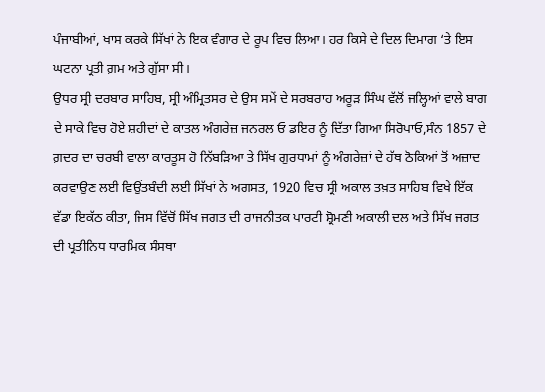ਪੰਜਾਬੀਆਂ, ਖਾਸ ਕਰਕੇ ਸਿੱਖਾਂ ਨੇ ਇਕ ਵੰਗਾਰ ਦੇ ਰੂਪ ਵਿਚ ਲਿਆ। ਹਰ ਕਿਸੇ ਦੇ ਦਿਲ ਦਿਮਾਗ ‘ਤੇ ਇਸ ਘਟਨਾ ਪ੍ਰਤੀ ਗ਼ਮ ਅਤੇ ਗੁੱਸਾ ਸੀ।
ਉਧਰ ਸ੍ਰੀ ਦਰਬਾਰ ਸਾਹਿਬ, ਸ੍ਰੀ ਅੰਮ੍ਰਿਤਸਰ ਦੇ ਉਸ ਸਮੇਂ ਦੇ ਸਰਬਰਾਹ ਅਰੂੜ ਸਿੰਘ ਵੱਲੋਂ ਜਲ੍ਹਿਆਂ ਵਾਲੇ ਬਾਗ ਦੇ ਸਾਕੇ ਵਿਚ ਹੋਏ ਸ਼ਹੀਦਾਂ ਦੇ ਕਾਤਲ ਅੰਗਰੇਜ਼ ਜਨਰਲ ਓ ਡਇਰ ਨੂੰ ਦਿੱਤਾ ਗਿਆ ਸਿਰੋਪਾਓ,ਸੰਨ 1857 ਦੇ ਗ਼ਦਰ ਦਾ ਚਰਬੀ ਵਾਲਾ ਕਾਰਤੂਸ ਹੋ ਨਿੱਬੜਿਆ ਤੇ ਸਿੱਖ ਗੁਰਧਾਮਾਂ ਨੂੰ ਅੰਗਰੇਜ਼ਾਂ ਦੇ ਹੱਥ ਠੋਕਿਆਂ ਤੋਂ ਅਜ਼ਾਦ ਕਰਵਾਉਣ ਲਈ ਵਿਉਂਤਬੰਦੀ ਲਈ ਸਿੱਖਾਂ ਨੇ ਅਗਸਤ, 1920 ਵਿਚ ਸ੍ਰੀ ਅਕਾਲ ਤਖ਼ਤ ਸਾਹਿਬ ਵਿਖੇ ਇੱਕ ਵੱਡਾ ਇਕੱਠ ਕੀਤਾ, ਜਿਸ ਵਿੱਚੋਂ ਸਿੱਖ ਜਗਤ ਦੀ ਰਾਜਨੀਤਕ ਪਾਰਟੀ ਸ਼੍ਰੋਮਣੀ ਅਕਾਲੀ ਦਲ ਅਤੇ ਸਿੱਖ ਜਗਤ ਦੀ ਪ੍ਰਤੀਨਿਧ ਧਾਰਮਿਕ ਸੰਸਥਾ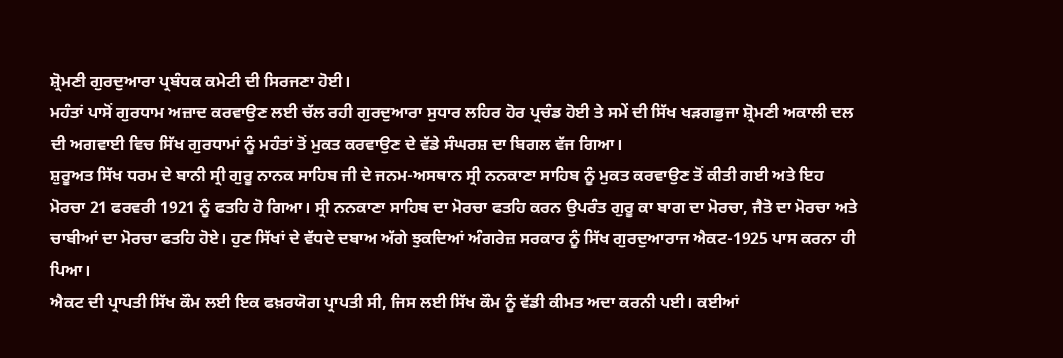ਸ਼੍ਰੋਮਣੀ ਗੁਰਦੁਆਰਾ ਪ੍ਰਬੰਧਕ ਕਮੇਟੀ ਦੀ ਸਿਰਜਣਾ ਹੋਈ।
ਮਹੰਤਾਂ ਪਾਸੋਂ ਗੁਰਧਾਮ ਅਜ਼ਾਦ ਕਰਵਾਉਣ ਲਈ ਚੱਲ ਰਹੀ ਗੁਰਦੁਆਰਾ ਸੁਧਾਰ ਲਹਿਰ ਹੋਰ ਪ੍ਰਚੰਡ ਹੋਈ ਤੇ ਸਮੇਂ ਦੀ ਸਿੱਖ ਖੜਗਭੁਜਾ ਸ਼੍ਰੋਮਣੀ ਅਕਾਲੀ ਦਲ ਦੀ ਅਗਵਾਈ ਵਿਚ ਸਿੱਖ ਗੁਰਧਾਮਾਂ ਨੂੰ ਮਹੰਤਾਂ ਤੋਂ ਮੁਕਤ ਕਰਵਾਉਣ ਦੇ ਵੱਡੇ ਸੰਘਰਸ਼ ਦਾ ਬਿਗਲ ਵੱਜ ਗਿਆ।
ਸ਼ੁਰੂਅਤ ਸਿੱਖ ਧਰਮ ਦੇ ਬਾਨੀ ਸ੍ਰੀ ਗੁਰੂ ਨਾਨਕ ਸਾਹਿਬ ਜੀ ਦੇ ਜਨਮ-ਅਸਥਾਨ ਸ੍ਰੀ ਨਨਕਾਣਾ ਸਾਹਿਬ ਨੂੰ ਮੁਕਤ ਕਰਵਾਉਣ ਤੋਂ ਕੀਤੀ ਗਈ ਅਤੇ ਇਹ ਮੋਰਚਾ 21 ਫਰਵਰੀ 1921 ਨੂੰ ਫਤਹਿ ਹੋ ਗਿਆ। ਸ੍ਰੀ ਨਨਕਾਣਾ ਸਾਹਿਬ ਦਾ ਮੋਰਚਾ ਫਤਹਿ ਕਰਨ ਉਪਰੰਤ ਗੁਰੂ ਕਾ ਬਾਗ ਦਾ ਮੋਰਚਾ, ਜੈਤੋ ਦਾ ਮੋਰਚਾ ਅਤੇ ਚਾਬੀਆਂ ਦਾ ਮੋਰਚਾ ਫਤਹਿ ਹੋਏ। ਹੁਣ ਸਿੱਖਾਂ ਦੇ ਵੱਧਦੇ ਦਬਾਅ ਅੱਗੇ ਝੁਕਦਿਆਂ ਅੰਗਰੇਜ਼ ਸਰਕਾਰ ਨੂੰ ਸਿੱਖ ਗੁਰਦੁਆਰਾਜ ਐਕਟ-1925 ਪਾਸ ਕਰਨਾ ਹੀ ਪਿਆ।
ਐਕਟ ਦੀ ਪ੍ਰਾਪਤੀ ਸਿੱਖ ਕੌਮ ਲਈ ਇਕ ਫਖ਼ਰਯੋਗ ਪ੍ਰਾਪਤੀ ਸੀ, ਜਿਸ ਲਈ ਸਿੱਖ ਕੌਮ ਨੂੰ ਵੱਡੀ ਕੀਮਤ ਅਦਾ ਕਰਨੀ ਪਈ। ਕਈਆਂ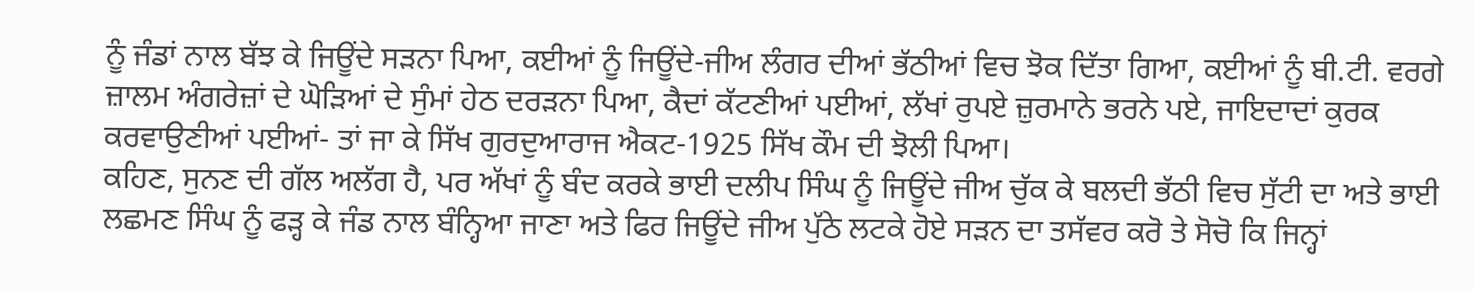ਨੂੰ ਜੰਡਾਂ ਨਾਲ ਬੱਝ ਕੇ ਜਿਊਂਦੇ ਸੜਨਾ ਪਿਆ, ਕਈਆਂ ਨੂੰ ਜਿਊਂਦੇ-ਜੀਅ ਲੰਗਰ ਦੀਆਂ ਭੱਠੀਆਂ ਵਿਚ ਝੋਕ ਦਿੱਤਾ ਗਿਆ, ਕਈਆਂ ਨੂੰ ਬੀ.ਟੀ. ਵਰਗੇ ਜ਼ਾਲਮ ਅੰਗਰੇਜ਼ਾਂ ਦੇ ਘੋੜਿਆਂ ਦੇ ਸੁੰਮਾਂ ਹੇਠ ਦਰੜਨਾ ਪਿਆ, ਕੈਦਾਂ ਕੱਟਣੀਆਂ ਪਈਆਂ, ਲੱਖਾਂ ਰੁਪਏ ਜ਼ੁਰਮਾਨੇ ਭਰਨੇ ਪਏ, ਜਾਇਦਾਦਾਂ ਕੁਰਕ ਕਰਵਾਉਣੀਆਂ ਪਈਆਂ- ਤਾਂ ਜਾ ਕੇ ਸਿੱਖ ਗੁਰਦੁਆਰਾਜ ਐਕਟ-1925 ਸਿੱਖ ਕੌਮ ਦੀ ਝੋਲੀ ਪਿਆ।
ਕਹਿਣ, ਸੁਨਣ ਦੀ ਗੱਲ ਅਲੱਗ ਹੈ, ਪਰ ਅੱਖਾਂ ਨੂੰ ਬੰਦ ਕਰਕੇ ਭਾਈ ਦਲੀਪ ਸਿੰਘ ਨੂੰ ਜਿਊਂਦੇ ਜੀਅ ਚੁੱਕ ਕੇ ਬਲਦੀ ਭੱਠੀ ਵਿਚ ਸੁੱਟੀ ਦਾ ਅਤੇ ਭਾਈ ਲਛਮਣ ਸਿੰਘ ਨੂੰ ਫੜ੍ਹ ਕੇ ਜੰਡ ਨਾਲ ਬੰਨ੍ਹਿਆ ਜਾਣਾ ਅਤੇ ਫਿਰ ਜਿਊਂਦੇ ਜੀਅ ਪੁੱਠੇ ਲਟਕੇ ਹੋਏ ਸੜਨ ਦਾ ਤਸੱਵਰ ਕਰੋ ਤੇ ਸੋਚੋ ਕਿ ਜਿਨ੍ਹਾਂ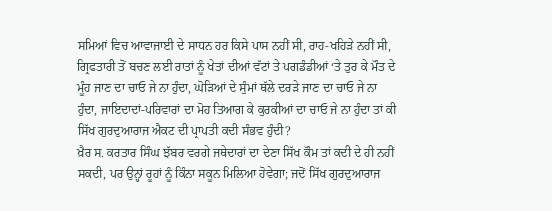ਸਮਿਆਂ ਵਿਚ ਆਵਾਜਾਈ ਦੇ ਸਾਧਨ ਹਰ ਕਿਸੇ ਪਾਸ ਨਹੀਂ ਸੀ, ਰਾਹ-ਖਹਿੜੇ ਨਹੀਂ ਸੀ, ਗ੍ਰਿਫਤਾਰੀ ਤੋਂ ਬਚਣ ਲਈ ਰਾਤਾਂ ਨੂੰ ਖੇਤਾਂ ਦੀਆਂ ਵੱਟਾਂ ਤੇ ਪਗਡੰਡੀਆਂ ‘ਤੇ ਤੁਰ ਕੇ ਮੌਤ ਦੇ ਮੂੰਹ ਜਾਣ ਦਾ ਚਾਓ ਜੇ ਨਾ ਹੁੰਦਾ, ਘੋੜਿਆਂ ਦੇ ਸੁੰਮਾਂ ਥੱਲੇ ਦਰੜੇ ਜਾਣ ਦਾ ਚਾਓ ਜੇ ਨਾ ਹੁੰਦਾ, ਜਾਇਦਾਦਾਂ-ਪਰਿਵਾਰਾਂ ਦਾ ਮੋਹ ਤਿਆਗ ਕੇ ਕੁਰਕੀਆਂ ਦਾ ਚਾਓ ਜੇ ਨਾ ਹੁੰਦਾ ਤਾਂ ਕੀ ਸਿੱਖ ਗੁਰਦੁਆਰਾਜ ਐਕਟ ਦੀ ਪ੍ਰਾਪਤੀ ਕਦੀ ਸੰਭਵ ਹੁੰਦੀ?
ਖ਼ੈਰ ਸ. ਕਰਤਾਰ ਸਿੰਘ ਝੱਬਰ ਵਰਗੇ ਜਥੇਦਾਰਾਂ ਦਾ ਦੇਣਾ ਸਿੱਖ ਕੌਮ ਤਾਂ ਕਦੀ ਦੇ ਹੀ ਨਹੀਂ ਸਕਦੀ, ਪਰ ਉਨ੍ਹਾਂ ਰੂਹਾਂ ਨੂੰ ਕਿੰਨਾ ਸਕੂਨ ਮਿਲਿਆ ਹੋਵੇਗਾ; ਜਦੋਂ ਸਿੱਖ ਗੁਰਦੁਆਰਾਜ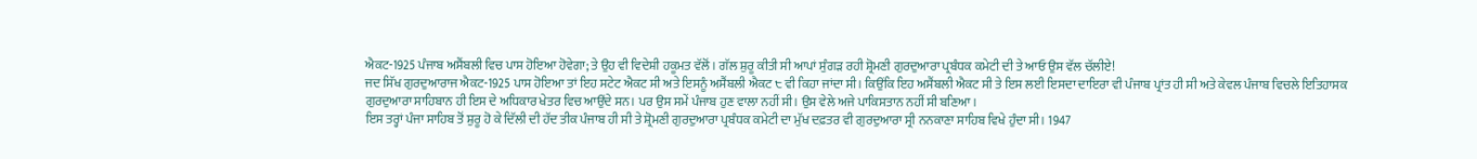ਐਕਟ-1925 ਪੰਜਾਬ ਅਸੈਂਬਲੀ ਵਿਚ ਪਾਸ ਹੋਇਆ ਹੋਵੇਗਾ; ਤੇ ਉਹ ਵੀ ਵਿਦੇਸ਼ੀ ਹਕੂਮਤ ਵੱਲੋਂ। ਗੱਲ ਸ਼ੁਰੂ ਕੀਤੀ ਸੀ ਆਪਾਂ ਸੁੰਗੜ ਰਹੀ ਸ਼੍ਰੋਮਣੀ ਗੁਰਦੁਆਰਾ ਪ੍ਰਬੰਧਕ ਕਮੇਟੀ ਦੀ ਤੇ ਆਓ ਉਸ ਵੱਲ ਚੱਲੀਏ!
ਜਦ ਸਿੱਖ ਗੁਰਦੁਆਰਾਜ ਐਕਟ-1925 ਪਾਸ ਹੋਇਆ ਤਾਂ ਇਹ ਸਟੇਟ ਐਕਟ ਸੀ ਅਤੇ ਇਸਨੂੰ ਅਸੈਂਬਲੀ ਐਕਟ ੮ ਵੀ ਕਿਹਾ ਜਾਂਦਾ ਸੀ। ਕਿਉਂਕਿ ਇਹ ਅਸੈਂਬਲੀ ਐਕਟ ਸੀ ਤੇ ਇਸ ਲਈ ਇਸਦਾ ਦਾਇਰਾ ਵੀ ਪੰਜਾਬ ਪ੍ਰਾਂਤ ਹੀ ਸੀ ਅਤੇ ਕੇਵਲ ਪੰਜਾਬ ਵਿਚਲੇ ਇਤਿਹਾਸਕ ਗੁਰਦੁਆਰਾ ਸਾਹਿਬਾਨ ਹੀ ਇਸ ਦੇ ਅਧਿਕਾਰ ਖੇਤਰ ਵਿਚ ਆਉਂਦੇ ਸਨ। ਪਰ ਉਸ ਸਮੇਂ ਪੰਜਾਬ ਹੁਣ ਵਾਲਾ ਨਹੀਂ ਸੀ। ਉਸ ਵੇਲੇ ਅਜੇ ਪਾਕਿਸਤਾਨ ਨਹੀਂ ਸੀ ਬਣਿਆ।
ਇਸ ਤਰ੍ਹਾਂ ਪੰਜਾ ਸਾਹਿਬ ਤੋਂ ਸ਼ੁਰੂ ਹੋ ਕੇ ਦਿੱਲੀ ਦੀ ਹੱਦ ਤੀਕ ਪੰਜਾਬ ਹੀ ਸੀ ਤੇ ਸ਼੍ਰੋਮਣੀ ਗੁਰਦੁਆਰਾ ਪ੍ਰਬੰਧਕ ਕਮੇਟੀ ਦਾ ਮੁੱਖ ਦਫ਼ਤਰ ਵੀ ਗੁਰਦੁਆਰਾ ਸ੍ਰੀ ਨਨਕਾਣਾ ਸਾਹਿਬ ਵਿਖੇ ਹੁੰਦਾ ਸੀ। 1947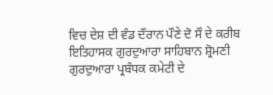ਵਿਚ ਦੇਸ਼ ਦੀ ਵੰਡ ਦੌਰਾਨ ਪੌਣੇ ਦੋ ਸੌ ਦੇ ਕਰੀਬ ਇਤਿਹਾਸਕ ਗੁਰਦੁਆਰਾ ਸਾਹਿਬਾਨ ਸ਼੍ਰੋਮਣੀ ਗੁਰਦੁਆਰਾ ਪ੍ਰਬੰਧਕ ਕਮੇਟੀ ਦੇ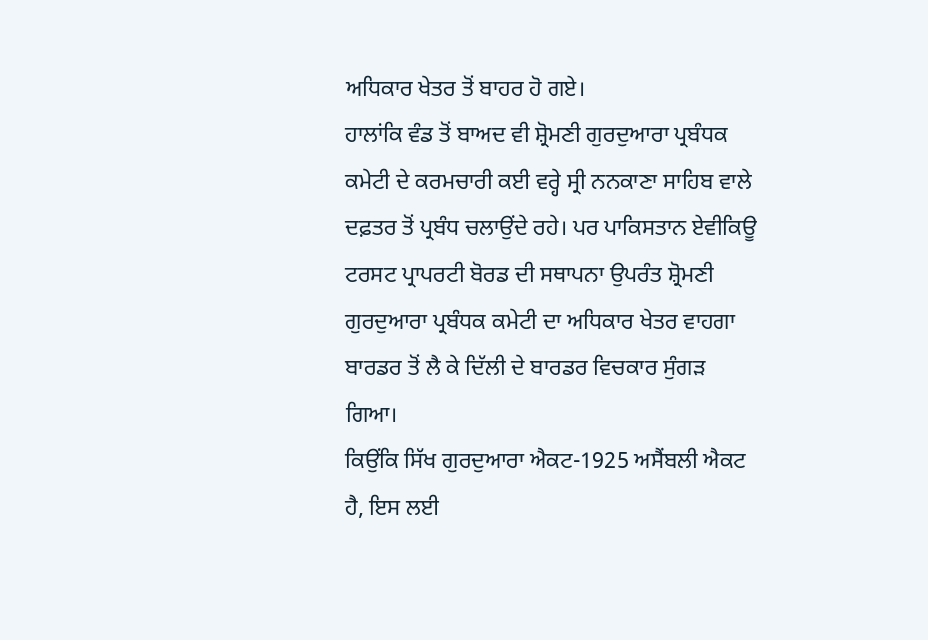ਅਧਿਕਾਰ ਖੇਤਰ ਤੋਂ ਬਾਹਰ ਹੋ ਗਏ।
ਹਾਲਾਂਕਿ ਵੰਡ ਤੋਂ ਬਾਅਦ ਵੀ ਸ਼੍ਰੋਮਣੀ ਗੁਰਦੁਆਰਾ ਪ੍ਰਬੰਧਕ ਕਮੇਟੀ ਦੇ ਕਰਮਚਾਰੀ ਕਈ ਵਰ੍ਹੇ ਸ੍ਰੀ ਨਨਕਾਣਾ ਸਾਹਿਬ ਵਾਲੇ ਦਫ਼ਤਰ ਤੋਂ ਪ੍ਰਬੰਧ ਚਲਾਉਂਦੇ ਰਹੇ। ਪਰ ਪਾਕਿਸਤਾਨ ਏਵੀਕਿਊ ਟਰਸਟ ਪ੍ਰਾਪਰਟੀ ਬੋਰਡ ਦੀ ਸਥਾਪਨਾ ਉਪਰੰਤ ਸ਼੍ਰੋਮਣੀ ਗੁਰਦੁਆਰਾ ਪ੍ਰਬੰਧਕ ਕਮੇਟੀ ਦਾ ਅਧਿਕਾਰ ਖੇਤਰ ਵਾਹਗਾ ਬਾਰਡਰ ਤੋਂ ਲੈ ਕੇ ਦਿੱਲੀ ਦੇ ਬਾਰਡਰ ਵਿਚਕਾਰ ਸੁੰਗੜ ਗਿਆ।
ਕਿਉਂਕਿ ਸਿੱਖ ਗੁਰਦੁਆਰਾ ਐਕਟ-1925 ਅਸੈਂਬਲੀ ਐਕਟ ਹੈ, ਇਸ ਲਈ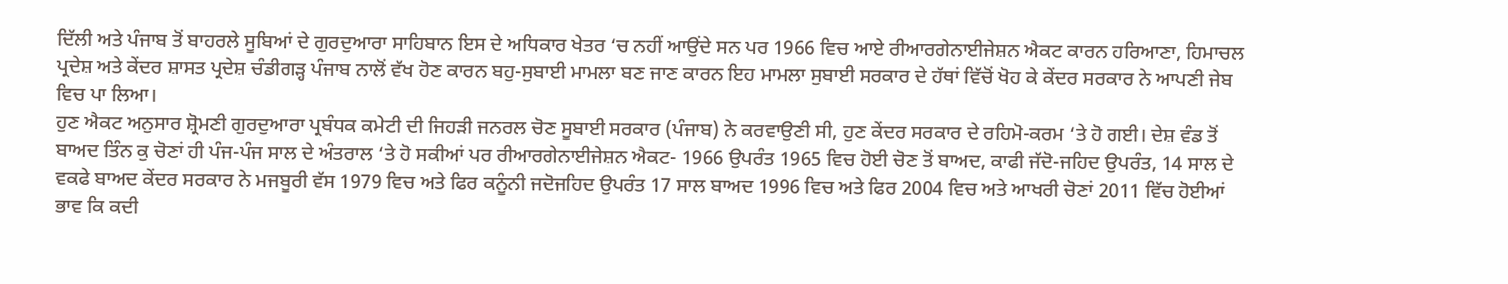ਦਿੱਲੀ ਅਤੇ ਪੰਜਾਬ ਤੋਂ ਬਾਹਰਲੇ ਸੂਬਿਆਂ ਦੇ ਗੁਰਦੁਆਰਾ ਸਾਹਿਬਾਨ ਇਸ ਦੇ ਅਧਿਕਾਰ ਖੇਤਰ ‘ਚ ਨਹੀਂ ਆਉਂਦੇ ਸਨ ਪਰ 1966 ਵਿਚ ਆਏ ਰੀਆਰਗੇਨਾਈਜੇਸ਼ਨ ਐਕਟ ਕਾਰਨ ਹਰਿਆਣਾ, ਹਿਮਾਚਲ ਪ੍ਰਦੇਸ਼ ਅਤੇ ਕੇਂਦਰ ਸ਼ਾਸਤ ਪ੍ਰਦੇਸ਼ ਚੰਡੀਗੜ੍ਹ ਪੰਜਾਬ ਨਾਲੋਂ ਵੱਖ ਹੋਣ ਕਾਰਨ ਬਹੁ-ਸੁਬਾਈ ਮਾਮਲਾ ਬਣ ਜਾਣ ਕਾਰਨ ਇਹ ਮਾਮਲਾ ਸੁਬਾਈ ਸਰਕਾਰ ਦੇ ਹੱਥਾਂ ਵਿੱਚੋਂ ਖੋਹ ਕੇ ਕੇਂਦਰ ਸਰਕਾਰ ਨੇ ਆਪਣੀ ਜੇਬ ਵਿਚ ਪਾ ਲਿਆ।
ਹੁਣ ਐਕਟ ਅਨੁਸਾਰ ਸ਼੍ਰੋਮਣੀ ਗੁਰਦੁਆਰਾ ਪ੍ਰਬੰਧਕ ਕਮੇਟੀ ਦੀ ਜਿਹੜੀ ਜਨਰਲ ਚੋਣ ਸੂਬਾਈ ਸਰਕਾਰ (ਪੰਜਾਬ) ਨੇ ਕਰਵਾਉਣੀ ਸੀ, ਹੁਣ ਕੇਂਦਰ ਸਰਕਾਰ ਦੇ ਰਹਿਮੋ-ਕਰਮ ‘ਤੇ ਹੋ ਗਈ। ਦੇਸ਼ ਵੰਡ ਤੋਂ ਬਾਅਦ ਤਿੰਨ ਕੁ ਚੋਣਾਂ ਹੀ ਪੰਜ-ਪੰਜ ਸਾਲ ਦੇ ਅੰਤਰਾਲ ‘ਤੇ ਹੋ ਸਕੀਆਂ ਪਰ ਰੀਆਰਗੇਨਾਈਜੇਸ਼ਨ ਐਕਟ- 1966 ਉਪਰੰਤ 1965 ਵਿਚ ਹੋਈ ਚੋਣ ਤੋਂ ਬਾਅਦ, ਕਾਫੀ ਜੱਦੋ-ਜਹਿਦ ਉਪਰੰਤ, 14 ਸਾਲ ਦੇ ਵਕਫੇ ਬਾਅਦ ਕੇਂਦਰ ਸਰਕਾਰ ਨੇ ਮਜਬੂਰੀ ਵੱਸ 1979 ਵਿਚ ਅਤੇ ਫਿਰ ਕਨੂੰਨੀ ਜਦੋਜਹਿਦ ਉਪਰੰਤ 17 ਸਾਲ ਬਾਅਦ 1996 ਵਿਚ ਅਤੇ ਫਿਰ 2004 ਵਿਚ ਅਤੇ ਆਖਰੀ ਚੋਣਾਂ 2011 ਵਿੱਚ ਹੋਈਆਂ ਭਾਵ ਕਿ ਕਦੀ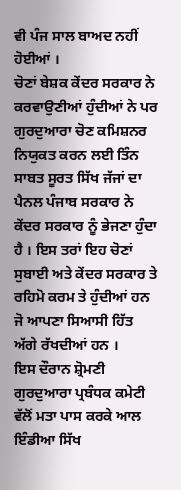ਵੀ ਪੰਜ ਸਾਲ ਬਾਅਦ ਨਹੀਂ ਹੋਈਆਂ ।
ਚੋਣਾਂ ਬੇਸ਼ਕ ਕੇਂਦਰ ਸਰਕਾਰ ਨੇ ਕਰਵਾਉਣੀਆਂ ਹੁੰਦੀਆਂ ਨੇ ਪਰ ਗੁਰਦੁਆਰਾ ਚੋਣ ਕਮਿਸ਼ਨਰ ਨਿਯੁਕਤ ਕਰਨ ਲਈ ਤਿੰਨ ਸਾਬਤ ਸੂਰਤ ਸਿੱਖ ਜੱਜਾਂ ਦਾ ਪੈਨਲ ਪੰਜਾਬ ਸਰਕਾਰ ਨੇ ਕੇਂਦਰ ਸਰਕਾਰ ਨੂੰ ਭੇਜਣਾ ਹੁੰਦਾ ਹੈ । ਇਸ ਤਰਾਂ ਇਹ ਚੋਣਾਂ ਸੁਬਾਈ ਅਤੇ ਕੇਂਦਰ ਸਰਕਾਰ ਤੇ ਰਹਿਮੋ ਕਰਮ ਤੇ ਹੁੰਦੀਆਂ ਹਨ ਜੋ ਆਪਣਾ ਸਿਆਸੀ ਹਿੱਤ ਅੱਗੇ ਰੱਖਦੀਆਂ ਹਨ ।
ਇਸ ਦੌਰਾਨ ਸ਼੍ਰੋਮਣੀ ਗੁਰਦੁਆਰਾ ਪ੍ਰਬੰਧਕ ਕਮੇਟੀ ਵੱਲੋਂ ਮਤਾ ਪਾਸ ਕਰਕੇ ਆਲ ਇੰਡੀਆ ਸਿੱਖ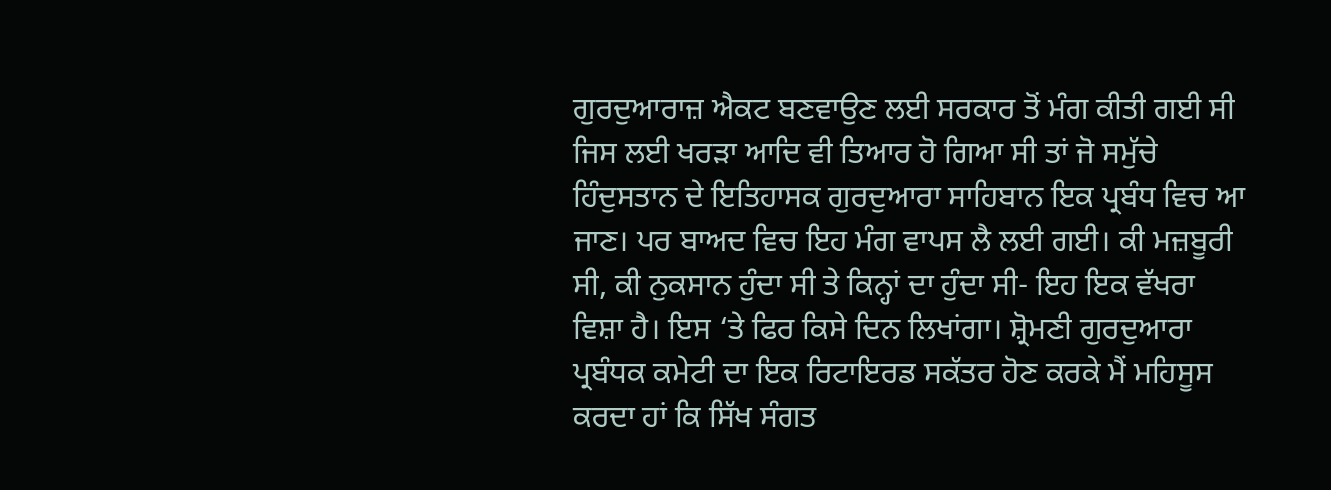ਗੁਰਦੁਆਰਾਜ਼ ਐਕਟ ਬਣਵਾਉਣ ਲਈ ਸਰਕਾਰ ਤੋਂ ਮੰਗ ਕੀਤੀ ਗਈ ਸੀ ਜਿਸ ਲਈ ਖਰੜਾ ਆਦਿ ਵੀ ਤਿਆਰ ਹੋ ਗਿਆ ਸੀ ਤਾਂ ਜੋ ਸਮੁੱਚੇ ਹਿੰਦੁਸਤਾਨ ਦੇ ਇਤਿਹਾਸਕ ਗੁਰਦੁਆਰਾ ਸਾਹਿਬਾਨ ਇਕ ਪ੍ਰਬੰਧ ਵਿਚ ਆ ਜਾਣ। ਪਰ ਬਾਅਦ ਵਿਚ ਇਹ ਮੰਗ ਵਾਪਸ ਲੈ ਲਈ ਗਈ। ਕੀ ਮਜ਼ਬੂਰੀ ਸੀ, ਕੀ ਨੁਕਸਾਨ ਹੁੰਦਾ ਸੀ ਤੇ ਕਿਨ੍ਹਾਂ ਦਾ ਹੁੰਦਾ ਸੀ- ਇਹ ਇਕ ਵੱਖਰਾ ਵਿਸ਼ਾ ਹੈ। ਇਸ ‘ਤੇ ਫਿਰ ਕਿਸੇ ਦਿਨ ਲਿਖਾਂਗਾ। ਸ਼੍ਰੋਮਣੀ ਗੁਰਦੁਆਰਾ ਪ੍ਰਬੰਧਕ ਕਮੇਟੀ ਦਾ ਇਕ ਰਿਟਾਇਰਡ ਸਕੱਤਰ ਹੋਣ ਕਰਕੇ ਮੈਂ ਮਹਿਸੂਸ ਕਰਦਾ ਹਾਂ ਕਿ ਸਿੱਖ ਸੰਗਤ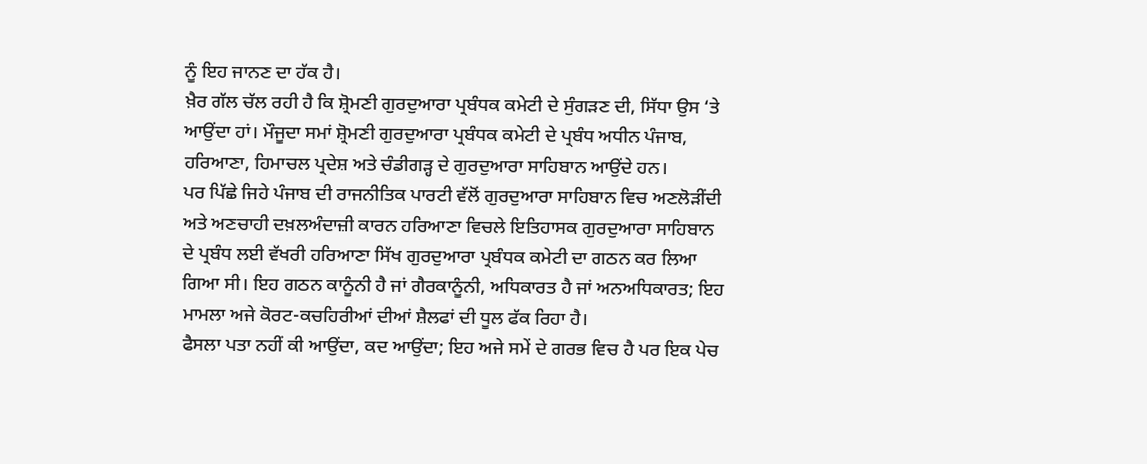ਨੂੰ ਇਹ ਜਾਨਣ ਦਾ ਹੱਕ ਹੈ।
ਖ਼ੈਰ ਗੱਲ ਚੱਲ ਰਹੀ ਹੈ ਕਿ ਸ਼੍ਰੋਮਣੀ ਗੁਰਦੁਆਰਾ ਪ੍ਰਬੰਧਕ ਕਮੇਟੀ ਦੇ ਸੁੰਗੜਣ ਦੀ, ਸਿੱਧਾ ਉਸ ‘ਤੇ ਆਉਂਦਾ ਹਾਂ। ਮੌਜੂਦਾ ਸਮਾਂ ਸ਼੍ਰੋਮਣੀ ਗੁਰਦੁਆਰਾ ਪ੍ਰਬੰਧਕ ਕਮੇਟੀ ਦੇ ਪ੍ਰਬੰਧ ਅਧੀਨ ਪੰਜਾਬ, ਹਰਿਆਣਾ, ਹਿਮਾਚਲ ਪ੍ਰਦੇਸ਼ ਅਤੇ ਚੰਡੀਗੜ੍ਹ ਦੇ ਗੁਰਦੁਆਰਾ ਸਾਹਿਬਾਨ ਆਉਂਦੇ ਹਨ।
ਪਰ ਪਿੱਛੇ ਜਿਹੇ ਪੰਜਾਬ ਦੀ ਰਾਜਨੀਤਿਕ ਪਾਰਟੀ ਵੱਲੋਂ ਗੁਰਦੁਆਰਾ ਸਾਹਿਬਾਨ ਵਿਚ ਅਣਲੋੜੀਂਦੀ ਅਤੇ ਅਣਚਾਹੀ ਦਖ਼ਲਅੰਦਾਜ਼ੀ ਕਾਰਨ ਹਰਿਆਣਾ ਵਿਚਲੇ ਇਤਿਹਾਸਕ ਗੁਰਦੁਆਰਾ ਸਾਹਿਬਾਨ ਦੇ ਪ੍ਰਬੰਧ ਲਈ ਵੱਖਰੀ ਹਰਿਆਣਾ ਸਿੱਖ ਗੁਰਦੁਆਰਾ ਪ੍ਰਬੰਧਕ ਕਮੇਟੀ ਦਾ ਗਠਨ ਕਰ ਲਿਆ ਗਿਆ ਸੀ। ਇਹ ਗਠਨ ਕਾਨੂੰਨੀ ਹੈ ਜਾਂ ਗੈਰਕਾਨੂੰਨੀ, ਅਧਿਕਾਰਤ ਹੈ ਜਾਂ ਅਨਅਧਿਕਾਰਤ; ਇਹ ਮਾਮਲਾ ਅਜੇ ਕੋਰਟ-ਕਚਹਿਰੀਆਂ ਦੀਆਂ ਸ਼ੈਲਫਾਂ ਦੀ ਧੂਲ ਫੱਕ ਰਿਹਾ ਹੈ।
ਫੈਸਲਾ ਪਤਾ ਨਹੀਂ ਕੀ ਆਉਂਦਾ, ਕਦ ਆਉਂਦਾ; ਇਹ ਅਜੇ ਸਮੇਂ ਦੇ ਗਰਭ ਵਿਚ ਹੈ ਪਰ ਇਕ ਪੇਚ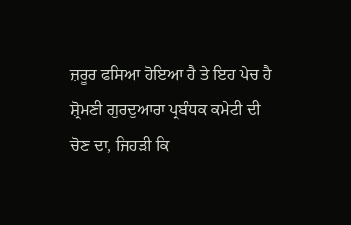ਜ਼ਰੂਰ ਫਸਿਆ ਹੋਇਆ ਹੈ ਤੇ ਇਹ ਪੇਚ ਹੈ ਸ਼੍ਰੋਮਣੀ ਗੁਰਦੁਆਰਾ ਪ੍ਰਬੰਧਕ ਕਮੇਟੀ ਦੀ ਚੋਣ ਦਾ, ਜਿਹੜੀ ਕਿ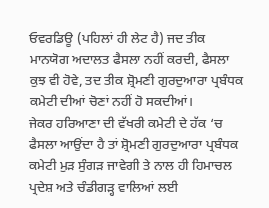ਓਵਰਡਿਊ (ਪਹਿਲਾਂ ਹੀ ਲੇਟ ਹੈ) ਜਦ ਤੀਕ ਮਾਨਯੋਗ ਅਦਾਲਤ ਫੈਸਲਾ ਨਹੀਂ ਕਰਦੀ, ਫੈਸਲਾ ਕੁਝ ਵੀ ਹੋਵੇ, ਤਦ ਤੀਕ ਸ਼੍ਰੋਮਣੀ ਗੁਰਦੁਆਰਾ ਪ੍ਰਬੰਧਕ ਕਮੇਟੀ ਦੀਆਂ ਚੋਣਾਂ ਨਹੀਂ ਹੋ ਸਕਦੀਆਂ।
ਜੇਕਰ ਹਰਿਆਣਾ ਦੀ ਵੱਖਰੀ ਕਮੇਟੀ ਦੇ ਹੱਕ ‘ਚ ਫੈਸਲਾ ਆਉਂਦਾ ਹੈ ਤਾਂ ਸ਼੍ਰੋਮਣੀ ਗੁਰਦੁਆਰਾ ਪ੍ਰਬੰਧਕ ਕਮੇਟੀ ਮੁੜ ਸੁੰਗੜ ਜਾਵੇਗੀ ਤੇ ਨਾਲ ਹੀ ਹਿਮਾਚਲ ਪ੍ਰਦੇਸ਼ ਅਤੇ ਚੰਡੀਗੜ੍ਹ ਵਾਲਿਆਂ ਲਈ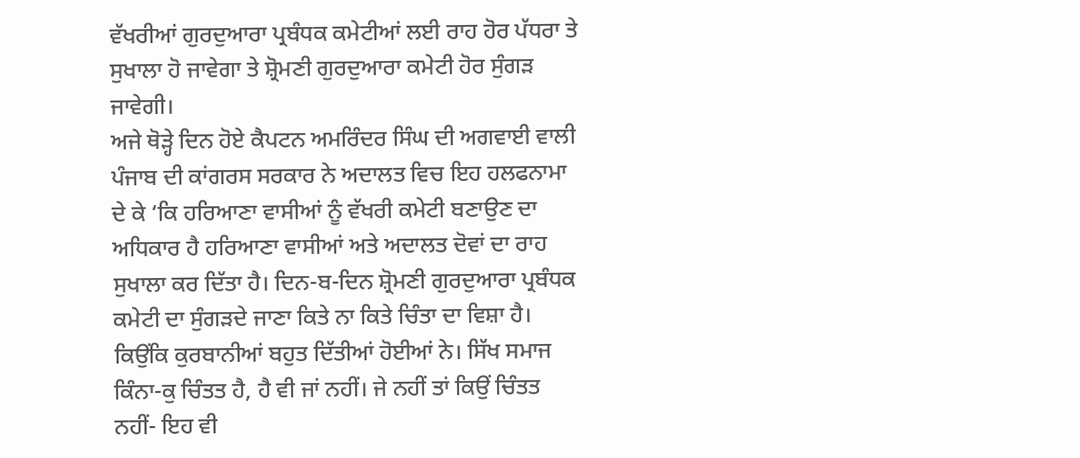ਵੱਖਰੀਆਂ ਗੁਰਦੁਆਰਾ ਪ੍ਰਬੰਧਕ ਕਮੇਟੀਆਂ ਲਈ ਰਾਹ ਹੋਰ ਪੱਧਰਾ ਤੇ ਸੁਖਾਲਾ ਹੋ ਜਾਵੇਗਾ ਤੇ ਸ਼੍ਰੋਮਣੀ ਗੁਰਦੁਆਰਾ ਕਮੇਟੀ ਹੋਰ ਸੁੰਗੜ ਜਾਵੇਗੀ।
ਅਜੇ ਥੋੜ੍ਹੇ ਦਿਨ ਹੋਏ ਕੈਪਟਨ ਅਮਰਿੰਦਰ ਸਿੰਘ ਦੀ ਅਗਵਾਈ ਵਾਲੀ ਪੰਜਾਬ ਦੀ ਕਾਂਗਰਸ ਸਰਕਾਰ ਨੇ ਅਦਾਲਤ ਵਿਚ ਇਹ ਹਲਫਨਾਮਾ ਦੇ ਕੇ ‘ਕਿ ਹਰਿਆਣਾ ਵਾਸੀਆਂ ਨੂੰ ਵੱਖਰੀ ਕਮੇਟੀ ਬਣਾਉਣ ਦਾ ਅਧਿਕਾਰ ਹੈ ਹਰਿਆਣਾ ਵਾਸੀਆਂ ਅਤੇ ਅਦਾਲਤ ਦੋਵਾਂ ਦਾ ਰਾਹ ਸੁਖਾਲਾ ਕਰ ਦਿੱਤਾ ਹੈ। ਦਿਨ-ਬ-ਦਿਨ ਸ਼੍ਰੋਮਣੀ ਗੁਰਦੁਆਰਾ ਪ੍ਰਬੰਧਕ ਕਮੇਟੀ ਦਾ ਸੁੰਗੜਦੇ ਜਾਣਾ ਕਿਤੇ ਨਾ ਕਿਤੇ ਚਿੰਤਾ ਦਾ ਵਿਸ਼ਾ ਹੈ। ਕਿਉਂਕਿ ਕੁਰਬਾਨੀਆਂ ਬਹੁਤ ਦਿੱਤੀਆਂ ਹੋਈਆਂ ਨੇ। ਸਿੱਖ ਸਮਾਜ ਕਿੰਨਾ-ਕੁ ਚਿੰਤਤ ਹੈ, ਹੈ ਵੀ ਜਾਂ ਨਹੀਂ। ਜੇ ਨਹੀਂ ਤਾਂ ਕਿਉਂ ਚਿੰਤਤ ਨਹੀਂ- ਇਹ ਵੀ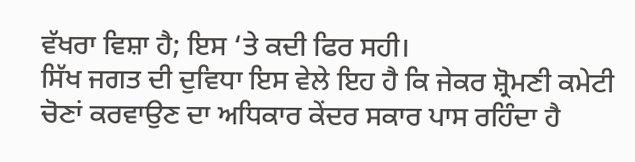ਵੱਖਰਾ ਵਿਸ਼ਾ ਹੈ; ਇਸ ‘ਤੇ ਕਦੀ ਫਿਰ ਸਹੀ।
ਸਿੱਖ ਜਗਤ ਦੀ ਦੁਵਿਧਾ ਇਸ ਵੇਲੇ ਇਹ ਹੈ ਕਿ ਜੇਕਰ ਸ਼੍ਰੋਮਣੀ ਕਮੇਟੀ ਚੋਣਾਂ ਕਰਵਾਉਣ ਦਾ ਅਧਿਕਾਰ ਕੇਂਦਰ ਸਕਾਰ ਪਾਸ ਰਹਿੰਦਾ ਹੈ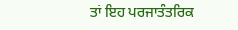ਤਾਂ ਇਹ ਪਰਜਾਤੰਤਰਿਕ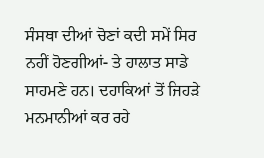ਸੰਸਥਾ ਦੀਆਂ ਚੋਣਾਂ ਕਦੀ ਸਮੇਂ ਸਿਰ ਨਹੀਂ ਹੋਣਗੀਆਂ- ਤੇ ਹਾਲਾਤ ਸਾਡੇ ਸਾਹਮਣੇ ਹਨ। ਦਹਾਕਿਆਂ ਤੋਂ ਜਿਹੜੇ ਮਨਮਾਨੀਆਂ ਕਰ ਰਹੇ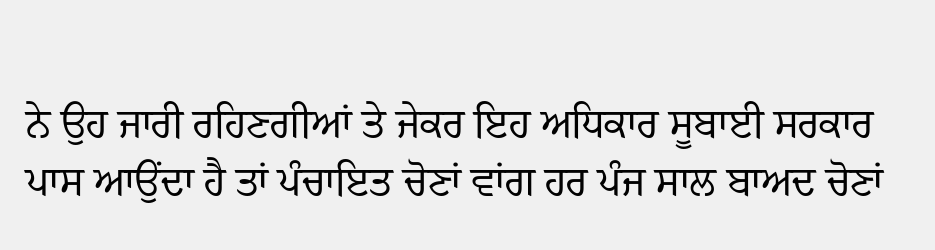ਨੇ ਉਹ ਜਾਰੀ ਰਹਿਣਗੀਆਂ ਤੇ ਜੇਕਰ ਇਹ ਅਧਿਕਾਰ ਸੂਬਾਈ ਸਰਕਾਰ ਪਾਸ ਆਉਂਦਾ ਹੈ ਤਾਂ ਪੰਚਾਇਤ ਚੋਣਾਂ ਵਾਂਗ ਹਰ ਪੰਜ ਸਾਲ ਬਾਅਦ ਚੋਣਾਂ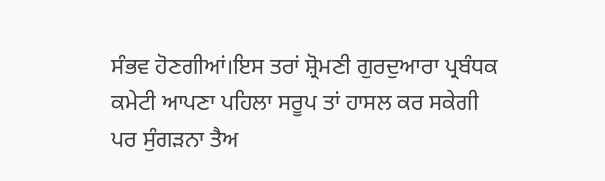ਸੰਭਵ ਹੋਣਗੀਆਂ।ਇਸ ਤਰਾਂ ਸ਼੍ਰੋਮਣੀ ਗੁਰਦੁਆਰਾ ਪ੍ਰਬੰਧਕ ਕਮੇਟੀ ਆਪਣਾ ਪਹਿਲਾ ਸਰੂਪ ਤਾਂ ਹਾਸਲ ਕਰ ਸਕੇਗੀ ਪਰ ਸੁੰਗੜਨਾ ਤੈਅ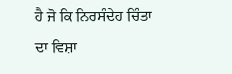ਹੈ ਜੋ ਕਿ ਨਿਰਸੰਦੇਹ ਚਿੰਤਾ ਦਾ ਵਿਸ਼ਾ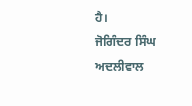ਹੈ।
ਜੋਗਿੰਦਰ ਸਿੰਘ ਅਦਲੀਵਾਲ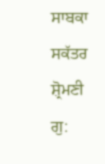ਸਾਬਕਾ ਸਕੱਤਰ ਸ਼੍ਰੋਮਣੀ ਗੁ: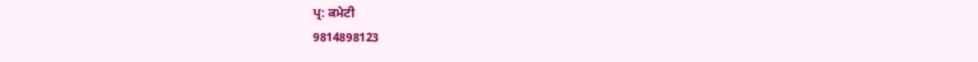ਪ੍ਰ: ਕਮੇਟੀ
9814898123